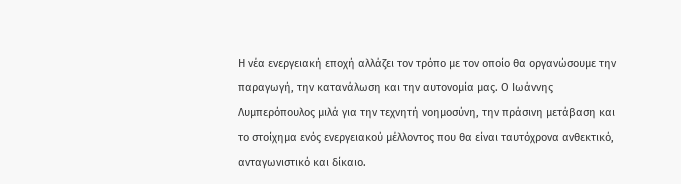Η νέα ενεργειακή εποχή αλλάζει τον τρόπο με τον οποίο θα οργανώσουμε την παραγωγή, την κατανάλωση και την αυτονομία μας. Ο Ιωάννης Λυμπερόπουλος μιλά για την τεχνητή νοημοσύνη, την πράσινη μετάβαση και το στοίχημα ενός ενεργειακού μέλλοντος που θα είναι ταυτόχρονα ανθεκτικό, ανταγωνιστικό και δίκαιο.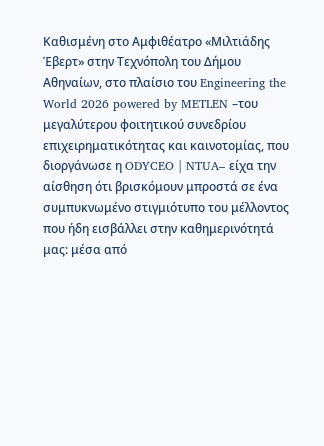Καθισμένη στο Αμφιθέατρο «Μιλτιάδης Έβερτ» στην Τεχνόπολη του Δήμου Αθηναίων, στο πλαίσιο του Engineering the World 2026 powered by METLEN –του μεγαλύτερου φοιτητικού συνεδρίου επιχειρηματικότητας και καινοτομίας, που διοργάνωσε η ODYCEO | NTUA– είχα την αίσθηση ότι βρισκόμουν μπροστά σε ένα συμπυκνωμένο στιγμιότυπο του μέλλοντος που ήδη εισβάλλει στην καθημερινότητά μας: μέσα από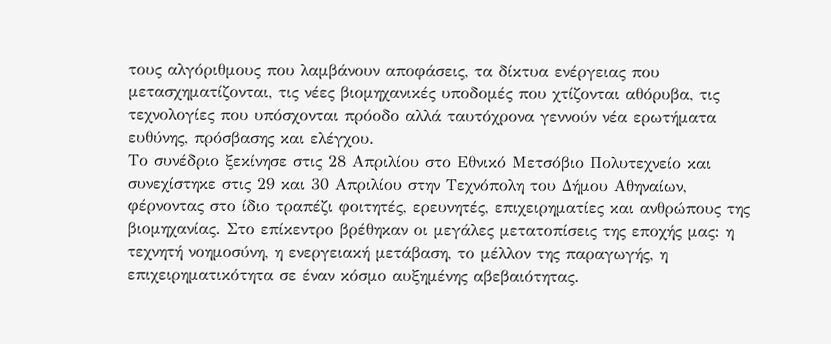τους αλγόριθμους που λαμβάνουν αποφάσεις, τα δίκτυα ενέργειας που μετασχηματίζονται, τις νέες βιομηχανικές υποδομές που χτίζονται αθόρυβα, τις τεχνολογίες που υπόσχονται πρόοδο αλλά ταυτόχρονα γεννούν νέα ερωτήματα ευθύνης, πρόσβασης και ελέγχου.
Το συνέδριο ξεκίνησε στις 28 Απριλίου στο Εθνικό Μετσόβιο Πολυτεχνείο και συνεχίστηκε στις 29 και 30 Απριλίου στην Τεχνόπολη του Δήμου Αθηναίων, φέρνοντας στο ίδιο τραπέζι φοιτητές, ερευνητές, επιχειρηματίες και ανθρώπους της βιομηχανίας. Στο επίκεντρο βρέθηκαν οι μεγάλες μετατοπίσεις της εποχής μας: η τεχνητή νοημοσύνη, η ενεργειακή μετάβαση, το μέλλον της παραγωγής, η επιχειρηματικότητα σε έναν κόσμο αυξημένης αβεβαιότητας.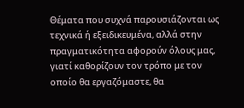Θέματα που συχνά παρουσιάζονται ως τεχνικά ή εξειδικευμένα, αλλά στην πραγματικότητα αφορούν όλους μας, γιατί καθορίζουν τον τρόπο με τον οποίο θα εργαζόμαστε, θα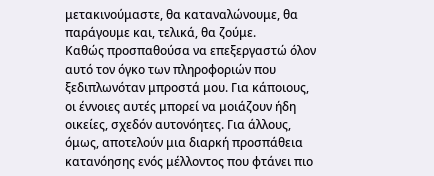μετακινούμαστε, θα καταναλώνουμε, θα παράγουμε και, τελικά, θα ζούμε.
Καθώς προσπαθούσα να επεξεργαστώ όλον αυτό τον όγκο των πληροφοριών που ξεδιπλωνόταν μπροστά μου. Για κάποιους, οι έννοιες αυτές μπορεί να μοιάζουν ήδη οικείες, σχεδόν αυτονόητες. Για άλλους, όμως, αποτελούν μια διαρκή προσπάθεια κατανόησης ενός μέλλοντος που φτάνει πιο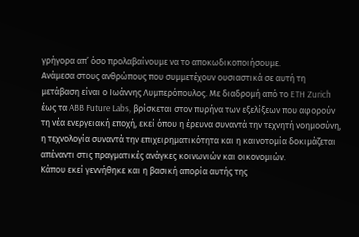γρήγορα απ’ όσο προλαβαίνουμε να το αποκωδικοποιήσουμε.
Ανάμεσα στους ανθρώπους που συμμετέχουν ουσιαστικά σε αυτή τη μετάβαση είναι ο Ιωάννης Λυμπερόπουλος. Με διαδρομή από το ETH Zurich έως τα ABB Future Labs, βρίσκεται στον πυρήνα των εξελίξεων που αφορούν τη νέα ενεργειακή εποχή, εκεί όπου η έρευνα συναντά την τεχνητή νοημοσύνη, η τεχνολογία συναντά την επιχειρηματικότητα και η καινοτομία δοκιμάζεται απέναντι στις πραγματικές ανάγκες κοινωνιών και οικονομιών.
Κάπου εκεί γεννήθηκε και η βασική απορία αυτής της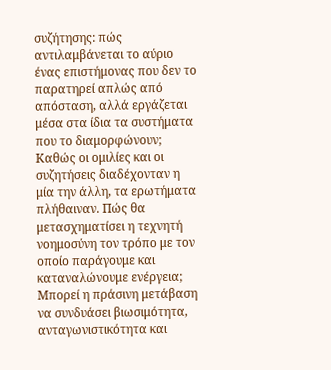συζήτησης: πώς αντιλαμβάνεται το αύριο ένας επιστήμονας που δεν το παρατηρεί απλώς από απόσταση, αλλά εργάζεται μέσα στα ίδια τα συστήματα που το διαμορφώνουν;
Καθώς οι ομιλίες και οι συζητήσεις διαδέχονταν η μία την άλλη, τα ερωτήματα πλήθαιναν. Πώς θα μετασχηματίσει η τεχνητή νοημοσύνη τον τρόπο με τον οποίο παράγουμε και καταναλώνουμε ενέργεια; Μπορεί η πράσινη μετάβαση να συνδυάσει βιωσιμότητα, ανταγωνιστικότητα και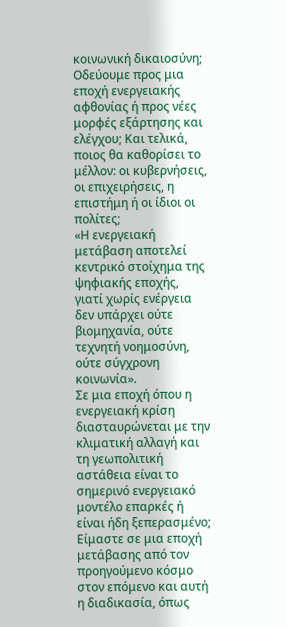κοινωνική δικαιοσύνη; Οδεύουμε προς μια εποχή ενεργειακής αφθονίας ή προς νέες μορφές εξάρτησης και ελέγχου; Και τελικά, ποιος θα καθορίσει το μέλλον: οι κυβερνήσεις, οι επιχειρήσεις, η επιστήμη ή οι ίδιοι οι πολίτες;
«Η ενεργειακή μετάβαση αποτελεί κεντρικό στοίχημα της ψηφιακής εποχής, γιατί χωρίς ενέργεια δεν υπάρχει ούτε βιομηχανία, ούτε τεχνητή νοημοσύνη, ούτε σύγχρονη κοινωνία».
Σε μια εποχή όπου η ενεργειακή κρίση διασταυρώνεται με την κλιματική αλλαγή και τη γεωπολιτική αστάθεια είναι το σημερινό ενεργειακό μοντέλο επαρκές ή είναι ήδη ξεπερασμένο;
Είμαστε σε μια εποχή μετάβασης από τον προηγούμενο κόσμο στον επόμενο και αυτή η διαδικασία, όπως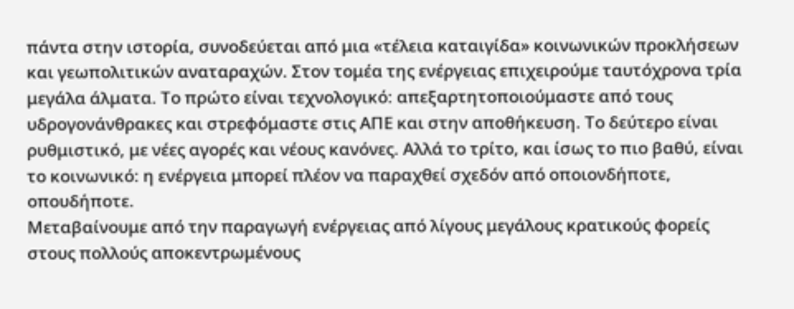πάντα στην ιστορία, συνοδεύεται από μια «τέλεια καταιγίδα» κοινωνικών προκλήσεων και γεωπολιτικών αναταραχών. Στον τομέα της ενέργειας επιχειρούμε ταυτόχρονα τρία μεγάλα άλματα. Το πρώτο είναι τεχνολογικό: απεξαρτητοποιούμαστε από τους υδρογονάνθρακες και στρεφόμαστε στις ΑΠΕ και στην αποθήκευση. Το δεύτερο είναι ρυθμιστικό, με νέες αγορές και νέους κανόνες. Αλλά το τρίτο, και ίσως το πιο βαθύ, είναι το κοινωνικό: η ενέργεια μπορεί πλέον να παραχθεί σχεδόν από οποιονδήποτε, οπουδήποτε.
Μεταβαίνουμε από την παραγωγή ενέργειας από λίγους μεγάλους κρατικούς φορείς στους πολλούς αποκεντρωμένους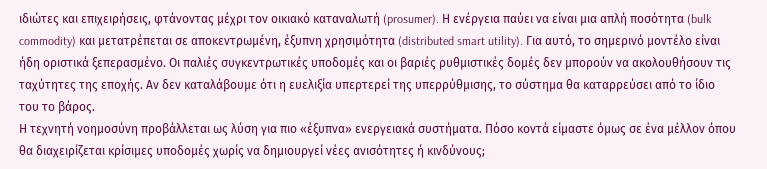ιδιώτες και επιχειρήσεις, φτάνοντας μέχρι τον οικιακό καταναλωτή (prosumer). Η ενέργεια παύει να είναι μια απλή ποσότητα (bulk commodity) και μετατρέπεται σε αποκεντρωμένη, έξυπνη χρησιμότητα (distributed smart utility). Για αυτό, το σημερινό μοντέλο είναι ήδη οριστικά ξεπερασμένο. Οι παλιές συγκεντρωτικές υποδομές και οι βαριές ρυθμιστικές δομές δεν μπορούν να ακολουθήσουν τις ταχύτητες της εποχής. Αν δεν καταλάβουμε ότι η ευελιξία υπερτερεί της υπερρύθμισης, το σύστημα θα καταρρεύσει από το ίδιο του το βάρος.
Η τεχνητή νοημοσύνη προβάλλεται ως λύση για πιο «έξυπνα» ενεργειακά συστήματα. Πόσο κοντά είμαστε όμως σε ένα μέλλον όπου θα διαχειρίζεται κρίσιμες υποδομές χωρίς να δημιουργεί νέες ανισότητες ή κινδύνους;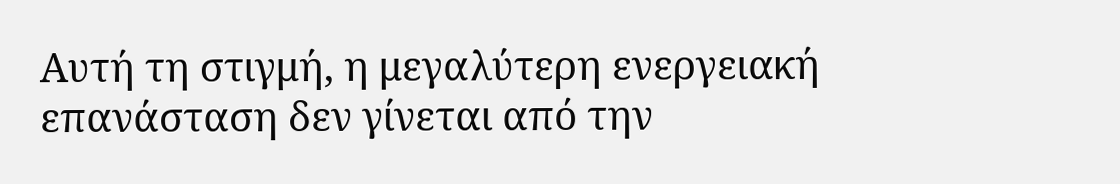Αυτή τη στιγμή, η μεγαλύτερη ενεργειακή επανάσταση δεν γίνεται από την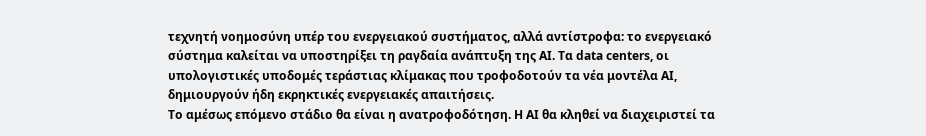τεχνητή νοημοσύνη υπέρ του ενεργειακού συστήματος, αλλά αντίστροφα: το ενεργειακό σύστημα καλείται να υποστηρίξει τη ραγδαία ανάπτυξη της ΑΙ. Τα data centers, οι υπολογιστικές υποδομές τεράστιας κλίμακας που τροφοδοτούν τα νέα μοντέλα AI, δημιουργούν ήδη εκρηκτικές ενεργειακές απαιτήσεις.
Το αμέσως επόμενο στάδιο θα είναι η ανατροφοδότηση. Η ΑΙ θα κληθεί να διαχειριστεί τα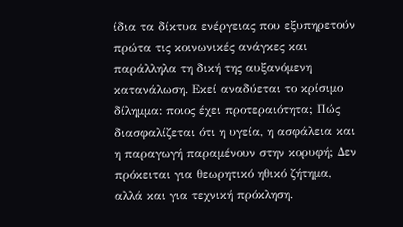ίδια τα δίκτυα ενέργειας που εξυπηρετούν πρώτα τις κοινωνικές ανάγκες και παράλληλα τη δική της αυξανόμενη κατανάλωση. Εκεί αναδύεται το κρίσιμο δίλημμα: ποιος έχει προτεραιότητα; Πώς διασφαλίζεται ότι η υγεία, η ασφάλεια και η παραγωγή παραμένουν στην κορυφή; Δεν πρόκειται για θεωρητικό ηθικό ζήτημα, αλλά και για τεχνική πρόκληση.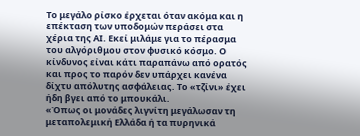Το μεγάλο ρίσκο έρχεται όταν ακόμα και η επέκταση των υποδομών περάσει στα χέρια της ΑΙ. Εκεί μιλάμε για το πέρασμα του αλγόριθμου στον φυσικό κόσμο. Ο κίνδυνος είναι κάτι παραπάνω από ορατός και προς το παρόν δεν υπάρχει κανένα δίχτυ απόλυτης ασφάλειας. Το «τζίνι» έχει ήδη βγει από το μπουκάλι.
«Όπως οι μονάδες λιγνίτη μεγάλωσαν τη μεταπολεμική Ελλάδα ή τα πυρηνικά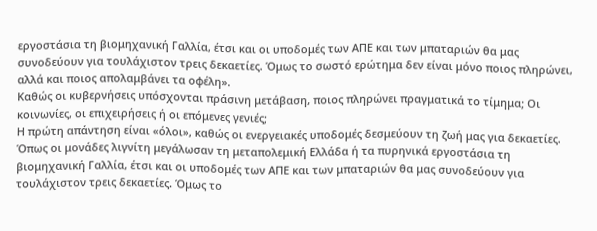εργοστάσια τη βιομηχανική Γαλλία, έτσι και οι υποδομές των ΑΠΕ και των μπαταριών θα μας συνοδεύουν για τουλάχιστον τρεις δεκαετίες. Όμως το σωστό ερώτημα δεν είναι μόνο ποιος πληρώνει, αλλά και ποιος απολαμβάνει τα οφέλη».
Καθώς οι κυβερνήσεις υπόσχονται πράσινη μετάβαση, ποιος πληρώνει πραγματικά το τίμημα; Οι κοινωνίες, οι επιχειρήσεις ή οι επόμενες γενιές;
Η πρώτη απάντηση είναι «όλοι», καθώς οι ενεργειακές υποδομές δεσμεύουν τη ζωή μας για δεκαετίες. Όπως οι μονάδες λιγνίτη μεγάλωσαν τη μεταπολεμική Ελλάδα ή τα πυρηνικά εργοστάσια τη βιομηχανική Γαλλία, έτσι και οι υποδομές των ΑΠΕ και των μπαταριών θα μας συνοδεύουν για τουλάχιστον τρεις δεκαετίες. Όμως το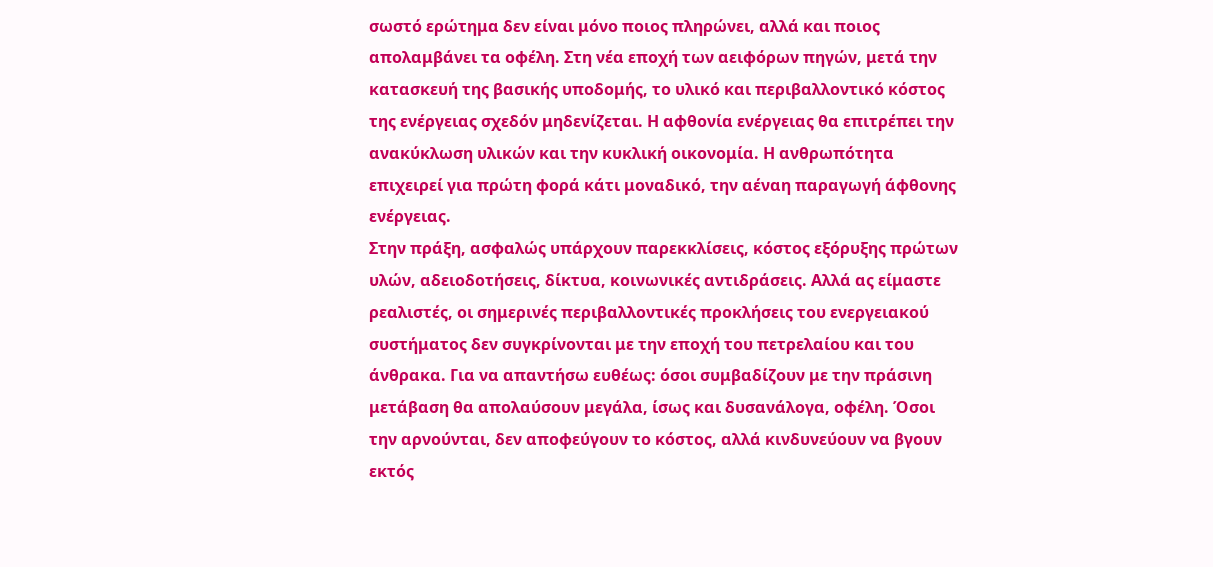σωστό ερώτημα δεν είναι μόνο ποιος πληρώνει, αλλά και ποιος απολαμβάνει τα οφέλη. Στη νέα εποχή των αειφόρων πηγών, μετά την κατασκευή της βασικής υποδομής, το υλικό και περιβαλλοντικό κόστος της ενέργειας σχεδόν μηδενίζεται. Η αφθονία ενέργειας θα επιτρέπει την ανακύκλωση υλικών και την κυκλική οικονομία. Η ανθρωπότητα επιχειρεί για πρώτη φορά κάτι μοναδικό, την αέναη παραγωγή άφθονης ενέργειας.
Στην πράξη, ασφαλώς υπάρχουν παρεκκλίσεις, κόστος εξόρυξης πρώτων υλών, αδειοδοτήσεις, δίκτυα, κοινωνικές αντιδράσεις. Αλλά ας είμαστε ρεαλιστές, οι σημερινές περιβαλλοντικές προκλήσεις του ενεργειακού συστήματος δεν συγκρίνονται με την εποχή του πετρελαίου και του άνθρακα. Για να απαντήσω ευθέως: όσοι συμβαδίζουν με την πράσινη μετάβαση θα απολαύσουν μεγάλα, ίσως και δυσανάλογα, οφέλη. Όσοι την αρνούνται, δεν αποφεύγουν το κόστος, αλλά κινδυνεύουν να βγουν εκτός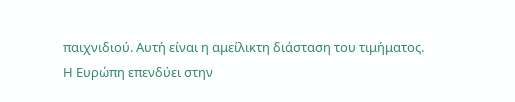παιχνιδιού. Αυτή είναι η αμείλικτη διάσταση του τιμήματος.
Η Ευρώπη επενδύει στην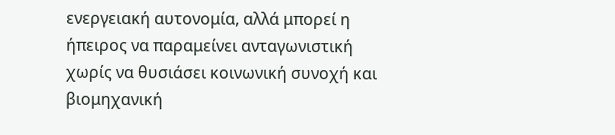ενεργειακή αυτονομία, αλλά μπορεί η ήπειρος να παραμείνει ανταγωνιστική χωρίς να θυσιάσει κοινωνική συνοχή και βιομηχανική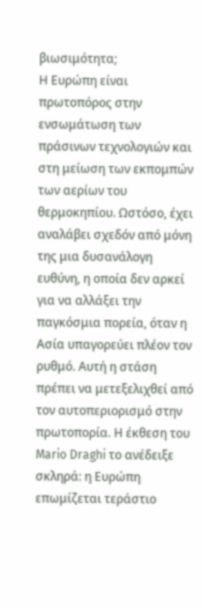βιωσιμότητα;
Η Ευρώπη είναι πρωτοπόρος στην ενσωμάτωση των πράσινων τεχνολογιών και στη μείωση των εκπομπών των αερίων του θερμοκηπίου. Ωστόσο, έχει αναλάβει σχεδόν από μόνη της μια δυσανάλογη ευθύνη, η οποία δεν αρκεί για να αλλάξει την παγκόσμια πορεία, όταν η Ασία υπαγορεύει πλέον τον ρυθμό. Αυτή η στάση πρέπει να μετεξελιχθεί από τον αυτοπεριορισμό στην πρωτοπορία. Η έκθεση του Mario Draghi το ανέδειξε σκληρά: η Ευρώπη επωμίζεται τεράστιο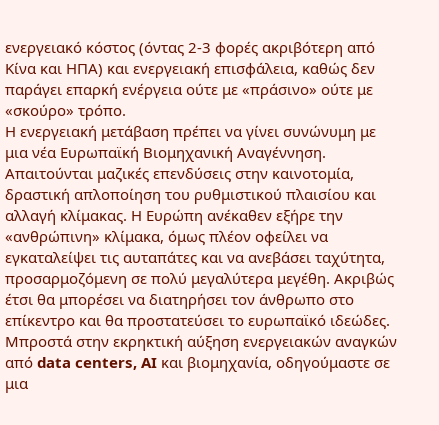ενεργειακό κόστος (όντας 2-3 φορές ακριβότερη από Κίνα και ΗΠΑ) και ενεργειακή επισφάλεια, καθώς δεν παράγει επαρκή ενέργεια ούτε με «πράσινο» ούτε με «σκούρο» τρόπο.
Η ενεργειακή μετάβαση πρέπει να γίνει συνώνυμη με μια νέα Ευρωπαϊκή Βιομηχανική Αναγέννηση. Απαιτούνται μαζικές επενδύσεις στην καινοτομία, δραστική απλοποίηση του ρυθμιστικού πλαισίου και αλλαγή κλίμακας. Η Ευρώπη ανέκαθεν εξήρε την «ανθρώπινη» κλίμακα, όμως πλέον οφείλει να εγκαταλείψει τις αυταπάτες και να ανεβάσει ταχύτητα, προσαρμοζόμενη σε πολύ μεγαλύτερα μεγέθη. Ακριβώς έτσι θα μπορέσει να διατηρήσει τον άνθρωπο στο επίκεντρο και θα προστατεύσει το ευρωπαϊκό ιδεώδες.
Μπροστά στην εκρηκτική αύξηση ενεργειακών αναγκών από data centers, AI και βιομηχανία, οδηγούμαστε σε μια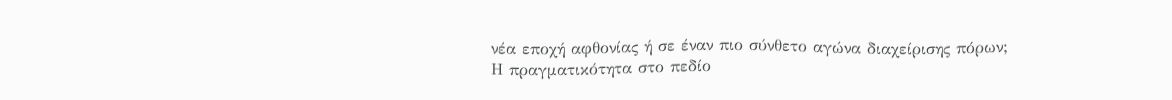νέα εποχή αφθονίας ή σε έναν πιο σύνθετο αγώνα διαχείρισης πόρων;
Η πραγματικότητα στο πεδίο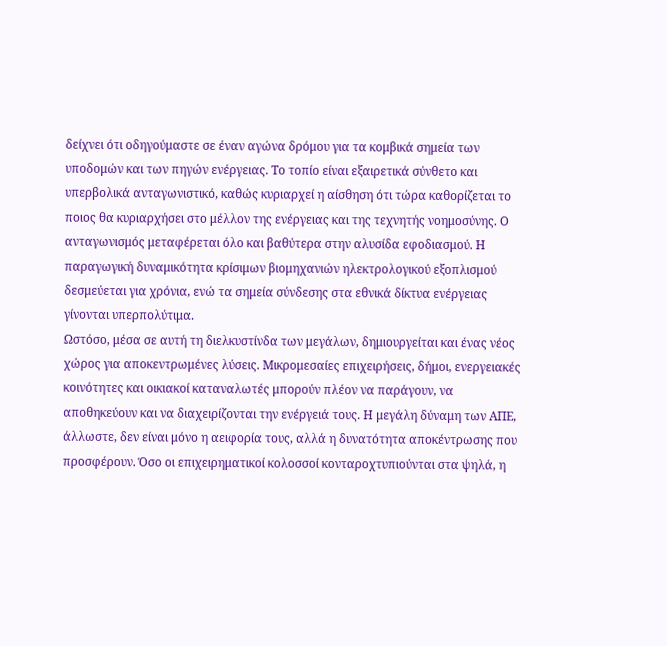δείχνει ότι οδηγούμαστε σε έναν αγώνα δρόμου για τα κομβικά σημεία των υποδομών και των πηγών ενέργειας. Το τοπίο είναι εξαιρετικά σύνθετο και υπερβολικά ανταγωνιστικό, καθώς κυριαρχεί η αίσθηση ότι τώρα καθορίζεται το ποιος θα κυριαρχήσει στο μέλλον της ενέργειας και της τεχνητής νοημοσύνης. Ο ανταγωνισμός μεταφέρεται όλο και βαθύτερα στην αλυσίδα εφοδιασμού. Η παραγωγική δυναμικότητα κρίσιμων βιομηχανιών ηλεκτρολογικού εξοπλισμού δεσμεύεται για χρόνια, ενώ τα σημεία σύνδεσης στα εθνικά δίκτυα ενέργειας γίνονται υπερπολύτιμα.
Ωστόσο, μέσα σε αυτή τη διελκυστίνδα των μεγάλων, δημιουργείται και ένας νέος χώρος για αποκεντρωμένες λύσεις. Μικρομεσαίες επιχειρήσεις, δήμοι, ενεργειακές κοινότητες και οικιακοί καταναλωτές μπορούν πλέον να παράγουν, να αποθηκεύουν και να διαχειρίζονται την ενέργειά τους. Η μεγάλη δύναμη των ΑΠΕ, άλλωστε, δεν είναι μόνο η αειφορία τους, αλλά η δυνατότητα αποκέντρωσης που προσφέρουν. Όσο οι επιχειρηματικοί κολοσσοί κονταροχτυπιούνται στα ψηλά, η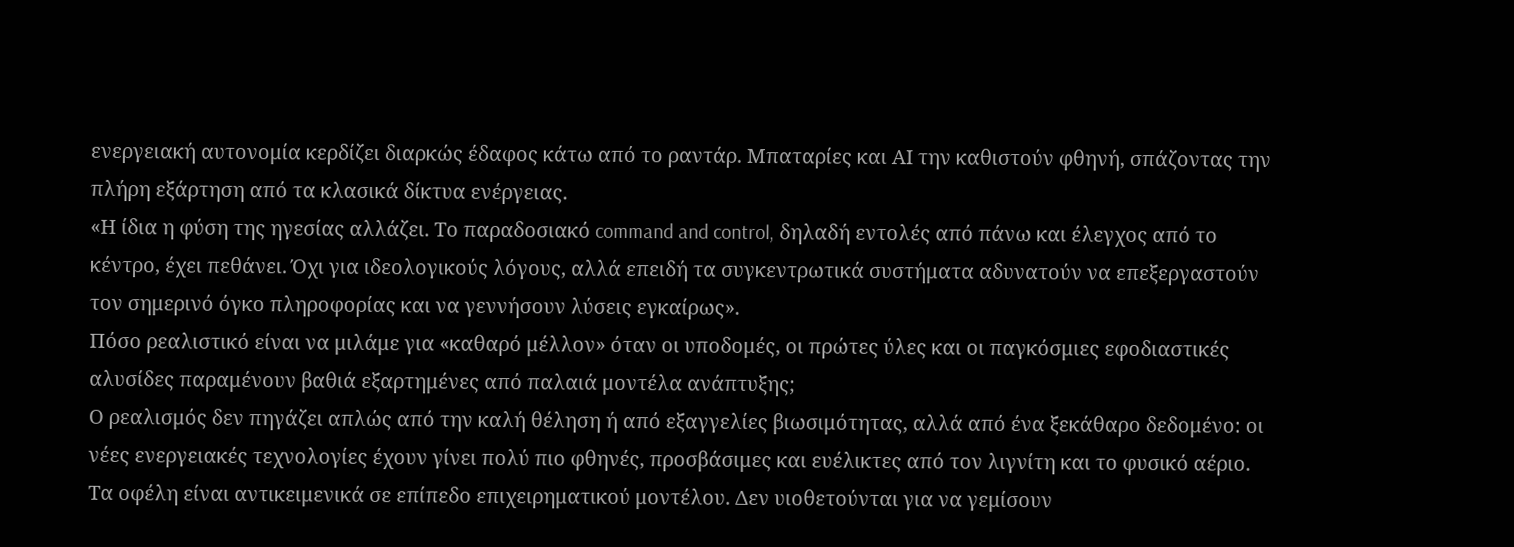ενεργειακή αυτονομία κερδίζει διαρκώς έδαφος κάτω από το ραντάρ. Μπαταρίες και ΑΙ την καθιστούν φθηνή, σπάζοντας την πλήρη εξάρτηση από τα κλασικά δίκτυα ενέργειας.
«Η ίδια η φύση της ηγεσίας αλλάζει. Το παραδοσιακό command and control, δηλαδή εντολές από πάνω και έλεγχος από το κέντρο, έχει πεθάνει. Όχι για ιδεολογικούς λόγους, αλλά επειδή τα συγκεντρωτικά συστήματα αδυνατούν να επεξεργαστούν τον σημερινό όγκο πληροφορίας και να γεννήσουν λύσεις εγκαίρως».
Πόσο ρεαλιστικό είναι να μιλάμε για «καθαρό μέλλον» όταν οι υποδομές, οι πρώτες ύλες και οι παγκόσμιες εφοδιαστικές αλυσίδες παραμένουν βαθιά εξαρτημένες από παλαιά μοντέλα ανάπτυξης;
Ο ρεαλισμός δεν πηγάζει απλώς από την καλή θέληση ή από εξαγγελίες βιωσιμότητας, αλλά από ένα ξεκάθαρο δεδομένο: οι νέες ενεργειακές τεχνολογίες έχουν γίνει πολύ πιο φθηνές, προσβάσιμες και ευέλικτες από τον λιγνίτη και το φυσικό αέριο. Τα οφέλη είναι αντικειμενικά σε επίπεδο επιχειρηματικού μοντέλου. Δεν υιοθετούνται για να γεμίσουν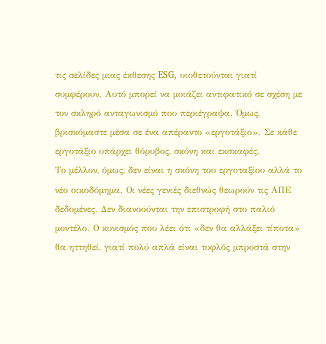τις σελίδες μιας έκθεσης ESG, υιοθετούνται γιατί συμφέρουν. Αυτό μπορεί να μοιάζει αντιφατικό σε σχέση με τον σκληρό ανταγωνισμό που περιέγραψα. Όμως, βρισκόμαστε μέσα σε ένα απέραντο «εργοτάξιο». Σε κάθε εργοτάξιο υπάρχει θόρυβος, σκόνη και εκσκαφές.
Το μέλλον, όμως, δεν είναι η σκόνη του εργοταξίου αλλά το νέο οικοδόμημα. Οι νέες γενιές διεθνώς θεωρούν τις ΑΠΕ δεδομένες. Δεν διανοούνται την επιστροφή στο παλιό μοντέλο. Ο κυνισμός που λέει ότι «δεν θα αλλάξει τίποτα» θα ηττηθεί, γιατί πολύ απλά είναι τυφλός μπροστά στην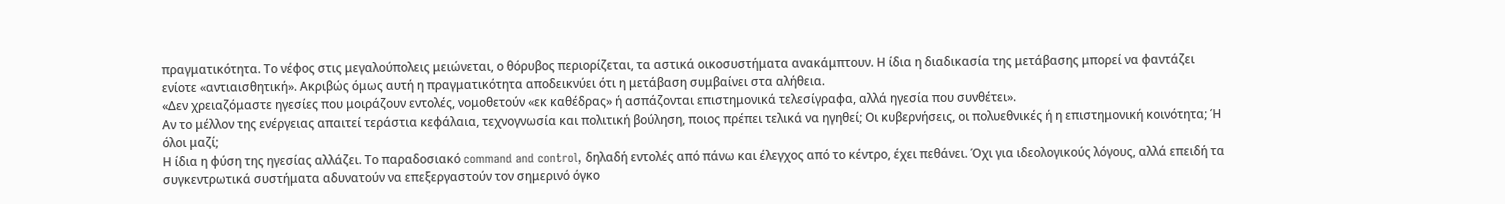πραγματικότητα. Το νέφος στις μεγαλούπολεις μειώνεται, ο θόρυβος περιορίζεται, τα αστικά οικοσυστήματα ανακάμπτουν. Η ίδια η διαδικασία της μετάβασης μπορεί να φαντάζει ενίοτε «αντιαισθητική». Ακριβώς όμως αυτή η πραγματικότητα αποδεικνύει ότι η μετάβαση συμβαίνει στα αλήθεια.
«Δεν χρειαζόμαστε ηγεσίες που μοιράζουν εντολές, νομοθετούν «εκ καθέδρας» ή ασπάζονται επιστημονικά τελεσίγραφα, αλλά ηγεσία που συνθέτει».
Αν το μέλλον της ενέργειας απαιτεί τεράστια κεφάλαια, τεχνογνωσία και πολιτική βούληση, ποιος πρέπει τελικά να ηγηθεί; Οι κυβερνήσεις, οι πολυεθνικές ή η επιστημονική κοινότητα; Ή όλοι μαζί;
Η ίδια η φύση της ηγεσίας αλλάζει. Το παραδοσιακό command and control, δηλαδή εντολές από πάνω και έλεγχος από το κέντρο, έχει πεθάνει. Όχι για ιδεολογικούς λόγους, αλλά επειδή τα συγκεντρωτικά συστήματα αδυνατούν να επεξεργαστούν τον σημερινό όγκο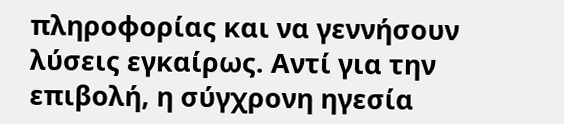πληροφορίας και να γεννήσουν λύσεις εγκαίρως. Αντί για την επιβολή, η σύγχρονη ηγεσία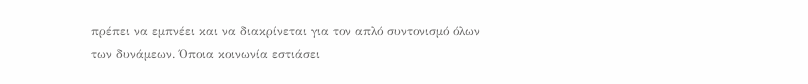πρέπει να εμπνέει και να διακρίνεται για τον απλό συντονισμό όλων των δυνάμεων. Όποια κοινωνία εστιάσει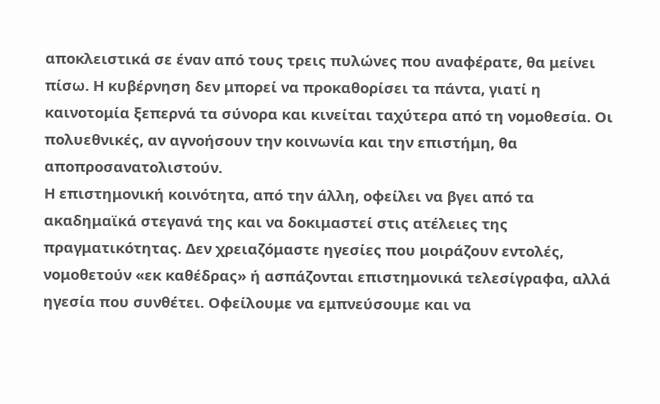αποκλειστικά σε έναν από τους τρεις πυλώνες που αναφέρατε, θα μείνει πίσω. Η κυβέρνηση δεν μπορεί να προκαθορίσει τα πάντα, γιατί η καινοτομία ξεπερνά τα σύνορα και κινείται ταχύτερα από τη νομοθεσία. Οι πολυεθνικές, αν αγνοήσουν την κοινωνία και την επιστήμη, θα αποπροσανατολιστούν.
Η επιστημονική κοινότητα, από την άλλη, οφείλει να βγει από τα ακαδημαϊκά στεγανά της και να δοκιμαστεί στις ατέλειες της πραγματικότητας. Δεν χρειαζόμαστε ηγεσίες που μοιράζουν εντολές, νομοθετούν «εκ καθέδρας» ή ασπάζονται επιστημονικά τελεσίγραφα, αλλά ηγεσία που συνθέτει. Οφείλουμε να εμπνεύσουμε και να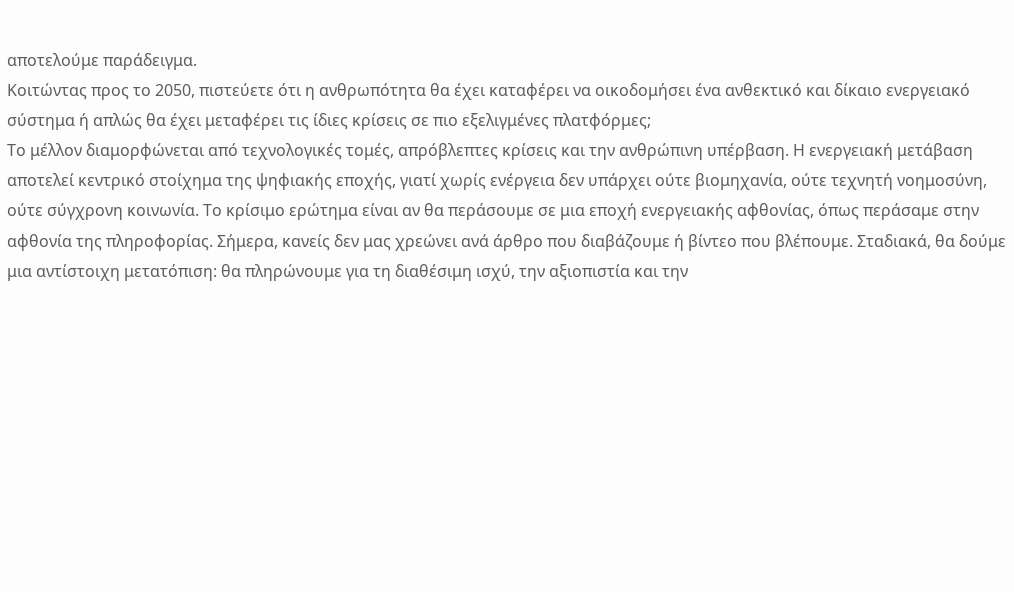αποτελούμε παράδειγμα.
Κοιτώντας προς το 2050, πιστεύετε ότι η ανθρωπότητα θα έχει καταφέρει να οικοδομήσει ένα ανθεκτικό και δίκαιο ενεργειακό σύστημα ή απλώς θα έχει μεταφέρει τις ίδιες κρίσεις σε πιο εξελιγμένες πλατφόρμες;
Το μέλλον διαμορφώνεται από τεχνολογικές τομές, απρόβλεπτες κρίσεις και την ανθρώπινη υπέρβαση. Η ενεργειακή μετάβαση αποτελεί κεντρικό στοίχημα της ψηφιακής εποχής, γιατί χωρίς ενέργεια δεν υπάρχει ούτε βιομηχανία, ούτε τεχνητή νοημοσύνη, ούτε σύγχρονη κοινωνία. Το κρίσιμο ερώτημα είναι αν θα περάσουμε σε μια εποχή ενεργειακής αφθονίας, όπως περάσαμε στην αφθονία της πληροφορίας. Σήμερα, κανείς δεν μας χρεώνει ανά άρθρο που διαβάζουμε ή βίντεο που βλέπουμε. Σταδιακά, θα δούμε μια αντίστοιχη μετατόπιση: θα πληρώνουμε για τη διαθέσιμη ισχύ, την αξιοπιστία και την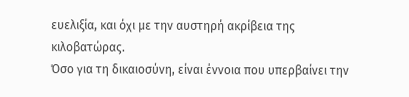ευελιξία, και όχι με την αυστηρή ακρίβεια της κιλοβατώρας.
Όσο για τη δικαιοσύνη, είναι έννοια που υπερβαίνει την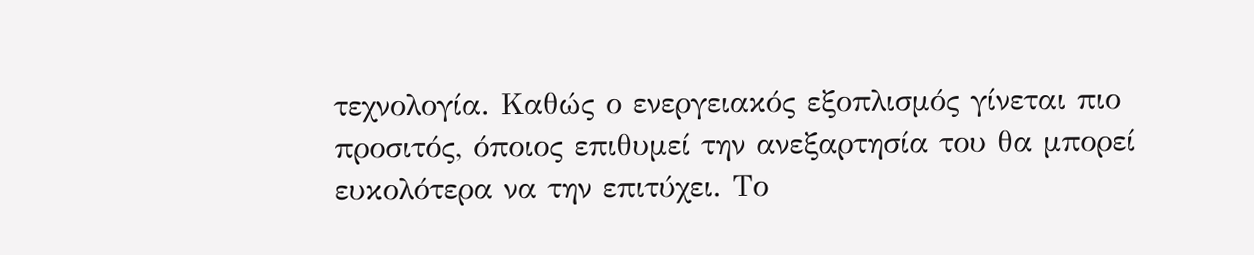τεχνολογία. Καθώς ο ενεργειακός εξοπλισμός γίνεται πιο προσιτός, όποιος επιθυμεί την ανεξαρτησία του θα μπορεί ευκολότερα να την επιτύχει. Το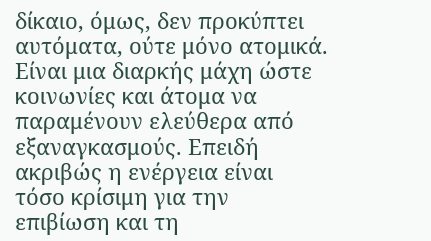δίκαιο, όμως, δεν προκύπτει αυτόματα, ούτε μόνο ατομικά. Είναι μια διαρκής μάχη ώστε κοινωνίες και άτομα να παραμένουν ελεύθερα από εξαναγκασμούς. Επειδή ακριβώς η ενέργεια είναι τόσο κρίσιμη για την επιβίωση και τη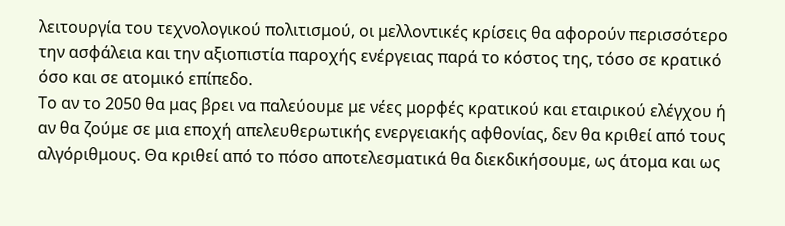λειτουργία του τεχνολογικού πολιτισμού, οι μελλοντικές κρίσεις θα αφορούν περισσότερο την ασφάλεια και την αξιοπιστία παροχής ενέργειας παρά το κόστος της, τόσο σε κρατικό όσο και σε ατομικό επίπεδο.
Το αν το 2050 θα μας βρει να παλεύουμε με νέες μορφές κρατικού και εταιρικού ελέγχου ή αν θα ζούμε σε μια εποχή απελευθερωτικής ενεργειακής αφθονίας, δεν θα κριθεί από τους αλγόριθμους. Θα κριθεί από το πόσο αποτελεσματικά θα διεκδικήσουμε, ως άτομα και ως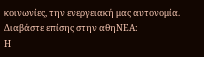κοινωνίες, την ενεργειακή μας αυτονομία.
Διαβάστε επίσης στην αθηΝΕΑ:
Η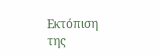Εκτόπιση της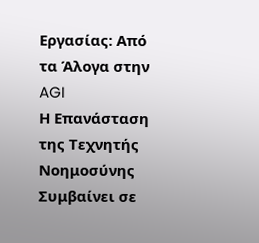Εργασίας: Από τα Άλογα στην AGI
Η Επανάσταση της Τεχνητής Νοημοσύνης Συμβαίνει σε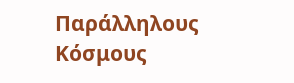Παράλληλους Κόσμους